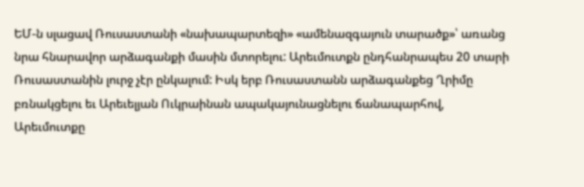ԵՄ-ն սլացավ Ռուսաստանի «նախապարտեզի» «ամենազգայուն տարածք»՝ առանց նրա հնարավոր արձագանքի մասին մտորելու: Արեւմուտքն ընդհանրապես 20 տարի Ռուսաստանին լուրջ չէր ընկալում: Իսկ երբ Ռուսաստանն արձագանքեց Ղրիմը բռնակցելու եւ Արեւելյան Ուկրաինան ապակայունացնելու ճանապարհով, Արեւմուտքը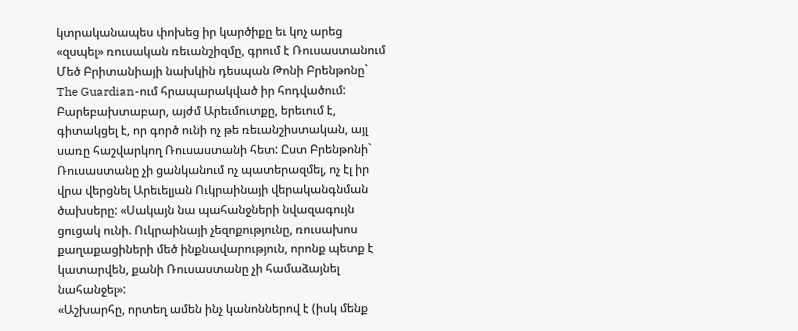կտրականապես փոխեց իր կարծիքը եւ կոչ արեց «զսպել» ռուսական ռեւանշիզմը, գրում է Ռուսաստանում Մեծ Բրիտանիայի նախկին դեսպան Թոնի Բրենթոնը` The Guardian-ում հրապարակված իր հոդվածում:
Բարեբախտաբար, այժմ Արեւմուտքը, երեւում է, գիտակցել է, որ գործ ունի ոչ թե ռեւանշիստական, այլ սառը հաշվարկող Ռուսաստանի հետ: Ըստ Բրենթոնի` Ռուսաստանը չի ցանկանում ոչ պատերազմել, ոչ էլ իր վրա վերցնել Արեւելյան Ուկրաինայի վերականգնման ծախսերը: «Սակայն նա պահանջների նվազագույն ցուցակ ունի. Ուկրաինայի չեզոքությունը, ռուսախոս քաղաքացիների մեծ ինքնավարություն, որոնք պետք է կատարվեն, քանի Ռուսաստանը չի համաձայնել նահանջել»:
«Աշխարհը, որտեղ ամեն ինչ կանոններով է (իսկ մենք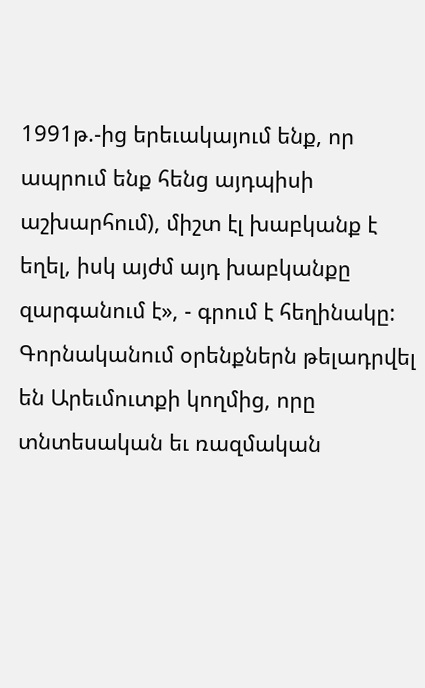1991թ.-ից երեւակայում ենք, որ ապրում ենք հենց այդպիսի աշխարհում), միշտ էլ խաբկանք է եղել, իսկ այժմ այդ խաբկանքը զարգանում է», - գրում է հեղինակը: Գորնականում օրենքներն թելադրվել են Արեւմուտքի կողմից, որը տնտեսական եւ ռազմական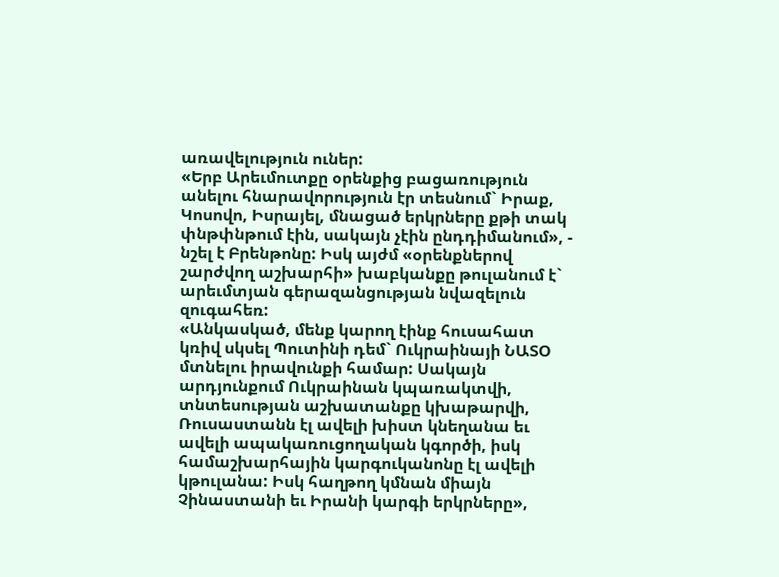առավելություն ուներ:
«Երբ Արեւմուտքը օրենքից բացառություն անելու հնարավորություն էր տեսնում` Իրաք, Կոսովո, Իսրայել, մնացած երկրները քթի տակ փնթփնթում էին, սակայն չէին ընդդիմանում», - նշել է Բրենթոնը: Իսկ այժմ «օրենքներով շարժվող աշխարհի» խաբկանքը թուլանում է` արեւմտյան գերազանցության նվազելուն զուգահեռ:
«Անկասկած, մենք կարող էինք հուսահատ կռիվ սկսել Պուտինի դեմ` Ուկրաինայի ՆԱՏՕ մտնելու իրավունքի համար: Սակայն արդյունքում Ուկրաինան կպառակտվի, տնտեսության աշխատանքը կխաթարվի, Ռուսաստանն էլ ավելի խիստ կնեղանա եւ ավելի ապակառուցողական կգործի, իսկ համաշխարհային կարգուկանոնը էլ ավելի կթուլանա: Իսկ հաղթող կմնան միայն Չինաստանի եւ Իրանի կարգի երկրները»,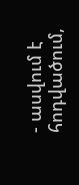- ասվում է հոդվածում,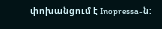փոխանցում է Inopressa-ն: